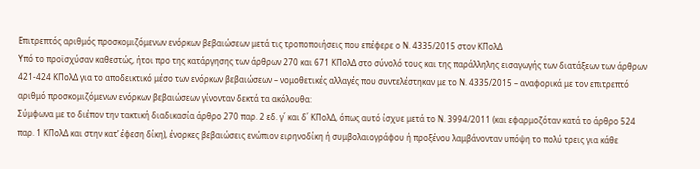Επιτρεπτός αριθμός προσκομιζόμενων ενόρκων βεβαιώσεων μετά τις τροποποιήσεις που επέφερε ο Ν. 4335/2015 στον ΚΠολΔ
Υπό το προϊσχύσαν καθεστώς, ήτοι προ της κατάργησης των άρθρων 270 και 671 ΚΠολΔ στο σύνολό τους και της παράλληλης εισαγωγής των διατάξεων των άρθρων 421-424 ΚΠολΔ για το αποδεικτικό μέσο των ενόρκων βεβαιώσεων – νομοθετικές αλλαγές που συντελέστηκαν με το Ν. 4335/2015 – αναφορικά με τον επιτρεπτό αριθμό προσκομιζόμενων ενόρκων βεβαιώσεων γίνονταν δεκτά τα ακόλουθα:
Σύμφωνα με το διέπον την τακτική διαδικασία άρθρο 270 παρ. 2 εδ. γ΄ και δ΄ ΚΠολΔ, όπως αυτό ίσχυε μετά το Ν. 3994/2011 (και εφαρμοζόταν κατά το άρθρο 524 παρ. 1 ΚΠολΔ και στην κατ’ έφεση δίκη), ένορκες βεβαιώσεις ενώπιον ειρηνοδίκη ή συμβολαιογράφου ή προξένου λαμβάνονταν υπόψη το πολύ τρεις για κάθε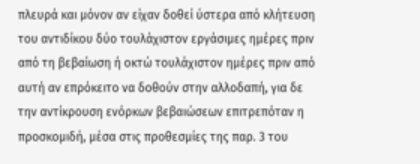πλευρά και μόνον αν είχαν δοθεί ύστερα από κλήτευση του αντιδίκου δύο τουλάχιστον εργάσιμες ημέρες πριν από τη βεβαίωση ή οκτώ τουλάχιστον ημέρες πριν από αυτή αν επρόκειτο να δοθούν στην αλλοδαπή, για δε την αντίκρουση ενόρκων βεβαιώσεων επιτρεπόταν η προσκομιδή, μέσα στις προθεσμίες της παρ. 3 του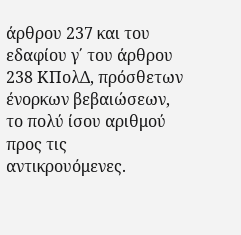άρθρου 237 και του εδαφίου γ΄ του άρθρου 238 ΚΠολΔ, πρόσθετων ένορκων βεβαιώσεων, το πολύ ίσου αριθμού προς τις αντικρουόμενες.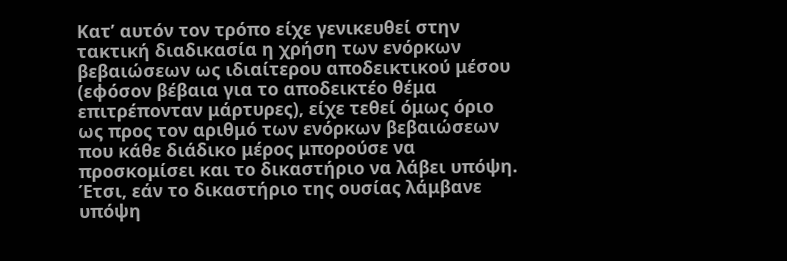Κατ’ αυτόν τον τρόπο είχε γενικευθεί στην τακτική διαδικασία η χρήση των ενόρκων βεβαιώσεων ως ιδιαίτερου αποδεικτικού μέσου (εφόσον βέβαια για το αποδεικτέο θέμα επιτρέπονταν μάρτυρες), είχε τεθεί όμως όριο ως προς τον αριθμό των ενόρκων βεβαιώσεων που κάθε διάδικο μέρος μπορούσε να προσκομίσει και το δικαστήριο να λάβει υπόψη. Έτσι, εάν το δικαστήριο της ουσίας λάμβανε υπόψη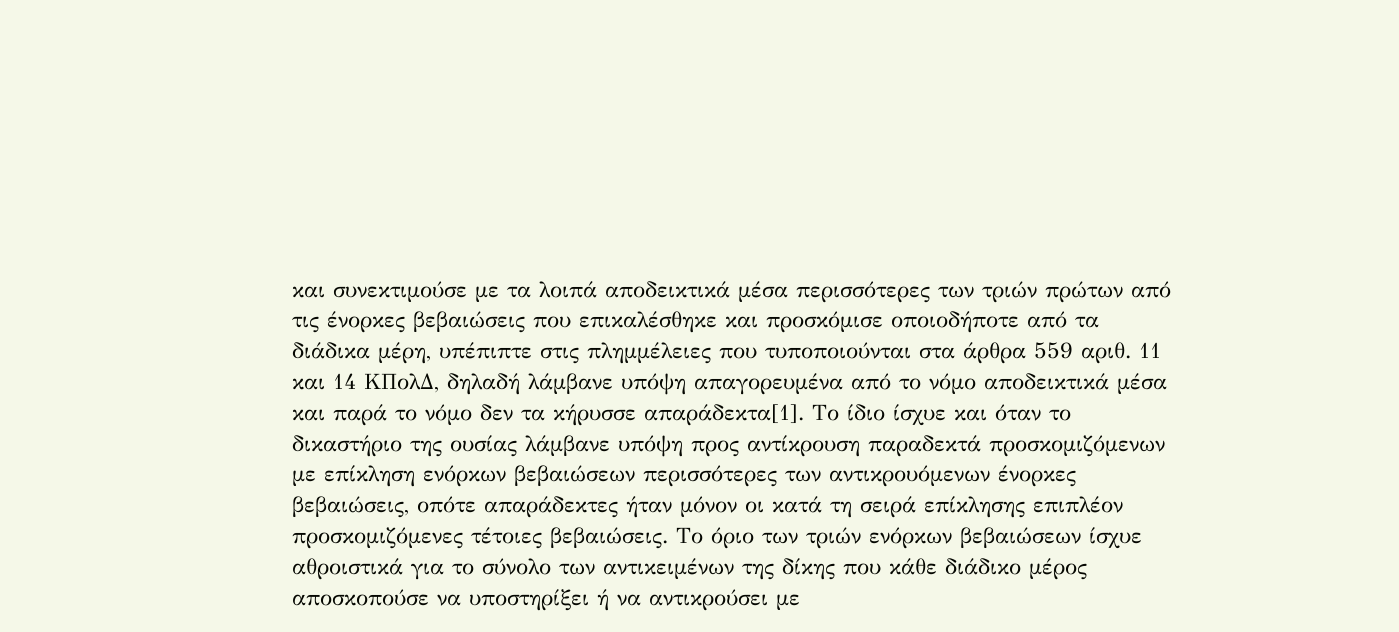και συνεκτιμούσε με τα λοιπά αποδεικτικά μέσα περισσότερες των τριών πρώτων από τις ένορκες βεβαιώσεις που επικαλέσθηκε και προσκόμισε οποιοδήποτε από τα διάδικα μέρη, υπέπιπτε στις πλημμέλειες που τυποποιούνται στα άρθρα 559 αριθ. 11 και 14 ΚΠολΔ, δηλαδή λάμβανε υπόψη απαγορευμένα από το νόμο αποδεικτικά μέσα και παρά το νόμο δεν τα κήρυσσε απαράδεκτα[1]. Το ίδιο ίσχυε και όταν το δικαστήριο της ουσίας λάμβανε υπόψη προς αντίκρουση παραδεκτά προσκομιζόμενων με επίκληση ενόρκων βεβαιώσεων περισσότερες των αντικρουόμενων ένορκες βεβαιώσεις, οπότε απαράδεκτες ήταν μόνον οι κατά τη σειρά επίκλησης επιπλέον προσκομιζόμενες τέτοιες βεβαιώσεις. Το όριο των τριών ενόρκων βεβαιώσεων ίσχυε αθροιστικά για το σύνολο των αντικειμένων της δίκης που κάθε διάδικο μέρος αποσκοπούσε να υποστηρίξει ή να αντικρούσει με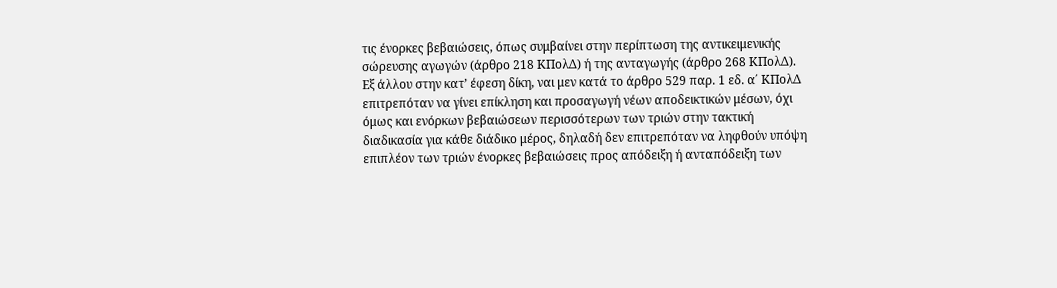τις ένορκες βεβαιώσεις, όπως συμβαίνει στην περίπτωση της αντικειμενικής σώρευσης αγωγών (άρθρο 218 ΚΠολΔ) ή της ανταγωγής (άρθρο 268 ΚΠολΔ). Εξ άλλου στην κατ’ έφεση δίκη, ναι μεν κατά το άρθρο 529 παρ. 1 εδ. α΄ ΚΠολΔ επιτρεπόταν να γίνει επίκληση και προσαγωγή νέων αποδεικτικών μέσων, όχι όμως και ενόρκων βεβαιώσεων περισσότερων των τριών στην τακτική διαδικασία για κάθε διάδικο μέρος, δηλαδή δεν επιτρεπόταν να ληφθούν υπόψη επιπλέον των τριών ένορκες βεβαιώσεις προς απόδειξη ή ανταπόδειξη των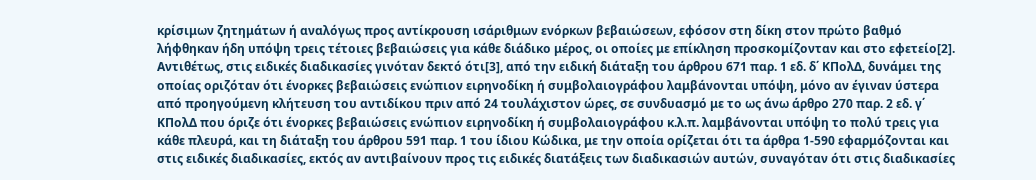κρίσιμων ζητημάτων ή αναλόγως προς αντίκρουση ισάριθμων ενόρκων βεβαιώσεων, εφόσον στη δίκη στον πρώτο βαθμό λήφθηκαν ήδη υπόψη τρεις τέτοιες βεβαιώσεις για κάθε διάδικο μέρος, οι οποίες με επίκληση προσκομίζονταν και στο εφετείο[2].
Αντιθέτως, στις ειδικές διαδικασίες γινόταν δεκτό ότι[3], από την ειδική διάταξη του άρθρου 671 παρ. 1 εδ. δ΄ ΚΠολΔ, δυνάμει της οποίας οριζόταν ότι ένορκες βεβαιώσεις ενώπιον ειρηνοδίκη ή συμβολαιογράφου λαμβάνονται υπόψη, μόνο αν έγιναν ύστερα από προηγούμενη κλήτευση του αντιδίκου πριν από 24 τουλάχιστον ώρες, σε συνδυασμό με το ως άνω άρθρο 270 παρ. 2 εδ. γ΄ ΚΠολΔ που όριζε ότι ένορκες βεβαιώσεις ενώπιον ειρηνοδίκη ή συμβολαιογράφου κ.λ.π. λαμβάνονται υπόψη το πολύ τρεις για κάθε πλευρά, και τη διάταξη του άρθρου 591 παρ. 1 του ίδιου Κώδικα, με την οποία ορίζεται ότι τα άρθρα 1-590 εφαρμόζονται και στις ειδικές διαδικασίες, εκτός αν αντιβαίνουν προς τις ειδικές διατάξεις των διαδικασιών αυτών, συναγόταν ότι στις διαδικασίες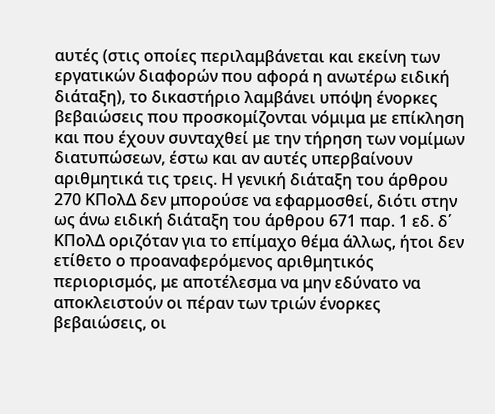αυτές (στις οποίες περιλαμβάνεται και εκείνη των εργατικών διαφορών που αφορά η ανωτέρω ειδική διάταξη), το δικαστήριο λαμβάνει υπόψη ένορκες βεβαιώσεις που προσκομίζονται νόμιμα με επίκληση και που έχουν συνταχθεί με την τήρηση των νομίμων διατυπώσεων, έστω και αν αυτές υπερβαίνουν αριθμητικά τις τρεις. Η γενική διάταξη του άρθρου 270 ΚΠολΔ δεν μπορούσε να εφαρμοσθεί, διότι στην ως άνω ειδική διάταξη του άρθρου 671 παρ. 1 εδ. δ΄ ΚΠολΔ οριζόταν για το επίμαχο θέμα άλλως, ήτοι δεν ετίθετο ο προαναφερόμενος αριθμητικός περιορισμός, με αποτέλεσμα να μην εδύνατο να αποκλειστούν οι πέραν των τριών ένορκες βεβαιώσεις, οι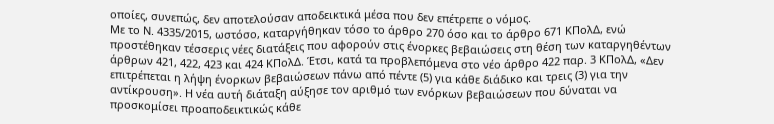οποίες, συνεπώς, δεν αποτελούσαν αποδεικτικά μέσα που δεν επέτρεπε ο νόμος.
Με το Ν. 4335/2015, ωστόσο, καταργήθηκαν τόσο το άρθρο 270 όσο και το άρθρο 671 ΚΠολΔ, ενώ προστέθηκαν τέσσερις νέες διατάξεις που αφορούν στις ένορκες βεβαιώσεις στη θέση των καταργηθέντων άρθρων 421, 422, 423 και 424 ΚΠολΔ. Έτσι, κατά τα προβλεπόμενα στο νέο άρθρο 422 παρ. 3 ΚΠολΔ, «Δεν επιτρέπεται η λήψη ένορκων βεβαιώσεων πάνω από πέντε (5) για κάθε διάδικο και τρεις (3) για την αντίκρουση». Η νέα αυτή διάταξη αύξησε τον αριθμό των ενόρκων βεβαιώσεων που δύναται να προσκομίσει προαποδεικτικώς κάθε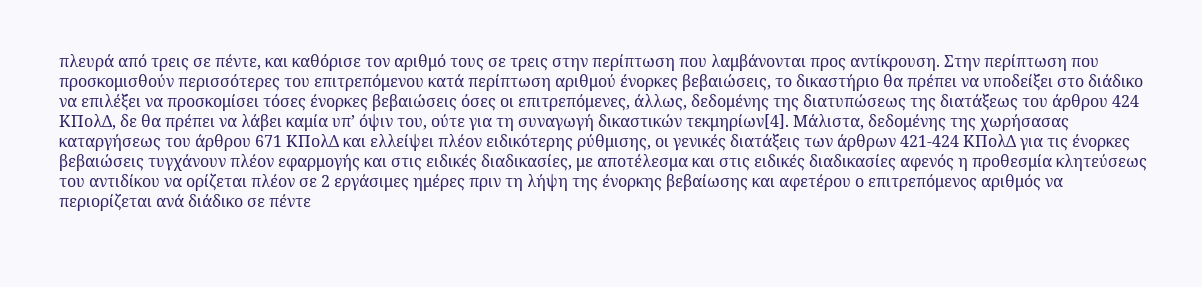πλευρά από τρεις σε πέντε, και καθόρισε τον αριθμό τους σε τρεις στην περίπτωση που λαμβάνονται προς αντίκρουση. Στην περίπτωση που προσκομισθούν περισσότερες του επιτρεπόμενου κατά περίπτωση αριθμού ένορκες βεβαιώσεις, το δικαστήριο θα πρέπει να υποδείξει στο διάδικο να επιλέξει να προσκομίσει τόσες ένορκες βεβαιώσεις όσες οι επιτρεπόμενες, άλλως, δεδομένης της διατυπώσεως της διατάξεως του άρθρου 424 ΚΠολΔ, δε θα πρέπει να λάβει καμία υπ’ όψιν του, ούτε για τη συναγωγή δικαστικών τεκμηρίων[4]. Μάλιστα, δεδομένης της χωρήσασας καταργήσεως του άρθρου 671 ΚΠολΔ και ελλείψει πλέον ειδικότερης ρύθμισης, οι γενικές διατάξεις των άρθρων 421-424 ΚΠολΔ για τις ένορκες βεβαιώσεις τυγχάνουν πλέον εφαρμογής και στις ειδικές διαδικασίες, με αποτέλεσμα και στις ειδικές διαδικασίες αφενός η προθεσμία κλητεύσεως του αντιδίκου να ορίζεται πλέον σε 2 εργάσιμες ημέρες πριν τη λήψη της ένορκης βεβαίωσης και αφετέρου ο επιτρεπόμενος αριθμός να περιορίζεται ανά διάδικο σε πέντε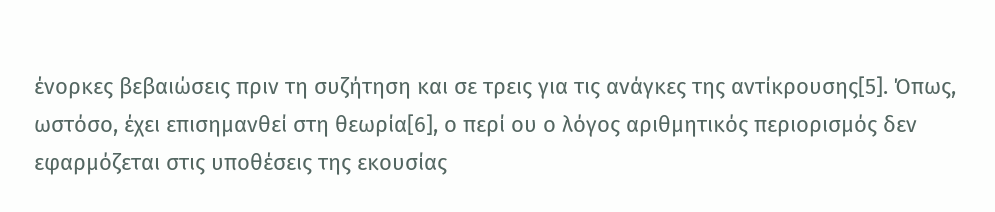ένορκες βεβαιώσεις πριν τη συζήτηση και σε τρεις για τις ανάγκες της αντίκρουσης[5]. Όπως, ωστόσο, έχει επισημανθεί στη θεωρία[6], ο περί ου ο λόγος αριθμητικός περιορισμός δεν εφαρμόζεται στις υποθέσεις της εκουσίας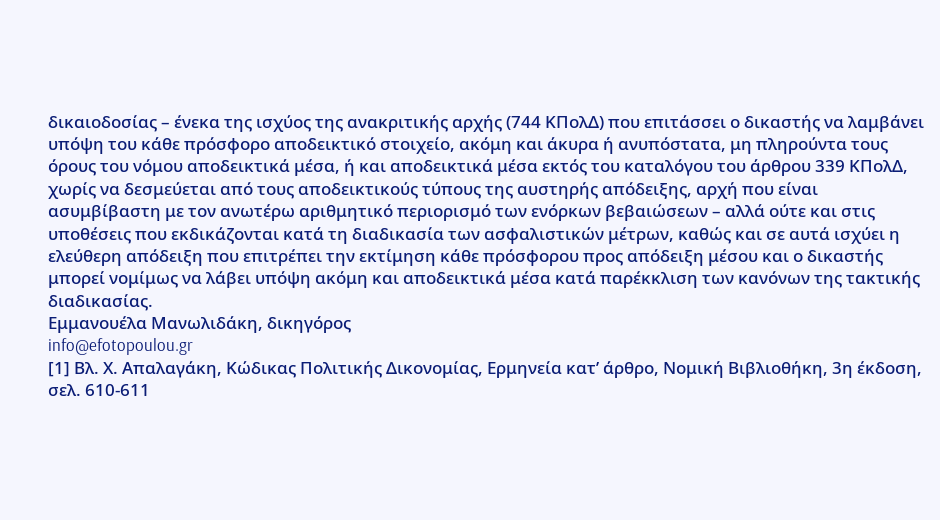δικαιοδοσίας – ένεκα της ισχύος της ανακριτικής αρχής (744 ΚΠολΔ) που επιτάσσει ο δικαστής να λαμβάνει υπόψη του κάθε πρόσφορο αποδεικτικό στοιχείο, ακόμη και άκυρα ή ανυπόστατα, μη πληρούντα τους όρους του νόμου αποδεικτικά μέσα, ή και αποδεικτικά μέσα εκτός του καταλόγου του άρθρου 339 ΚΠολΔ, χωρίς να δεσμεύεται από τους αποδεικτικούς τύπους της αυστηρής απόδειξης, αρχή που είναι ασυμβίβαστη με τον ανωτέρω αριθμητικό περιορισμό των ενόρκων βεβαιώσεων – αλλά ούτε και στις υποθέσεις που εκδικάζονται κατά τη διαδικασία των ασφαλιστικών μέτρων, καθώς και σε αυτά ισχύει η ελεύθερη απόδειξη που επιτρέπει την εκτίμηση κάθε πρόσφορου προς απόδειξη μέσου και ο δικαστής μπορεί νομίμως να λάβει υπόψη ακόμη και αποδεικτικά μέσα κατά παρέκκλιση των κανόνων της τακτικής διαδικασίας.
Εμμανουέλα Μανωλιδάκη, δικηγόρος
info@efotopoulou.gr
[1] Βλ. Χ. Απαλαγάκη, Κώδικας Πολιτικής Δικονομίας, Ερμηνεία κατ’ άρθρο, Νομική Βιβλιοθήκη, 3η έκδοση, σελ. 610-611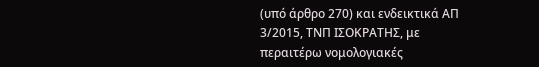(υπό άρθρο 270) και ενδεικτικά ΑΠ 3/2015, ΤΝΠ ΙΣΟΚΡΑΤΗΣ, με περαιτέρω νομολογιακές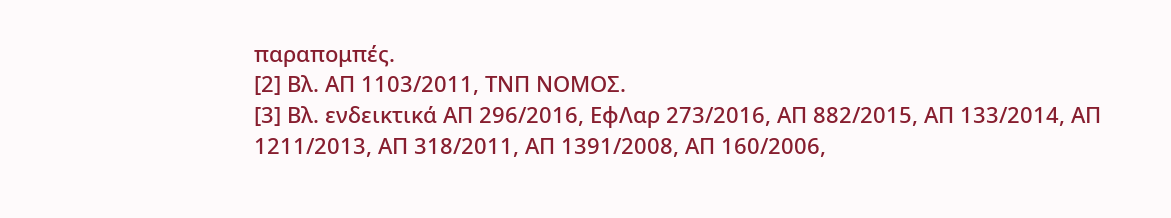παραπομπές.
[2] Βλ. ΑΠ 1103/2011, ΤΝΠ ΝΟΜΟΣ.
[3] Βλ. ενδεικτικά ΑΠ 296/2016, ΕφΛαρ 273/2016, ΑΠ 882/2015, ΑΠ 133/2014, ΑΠ 1211/2013, ΑΠ 318/2011, ΑΠ 1391/2008, ΑΠ 160/2006,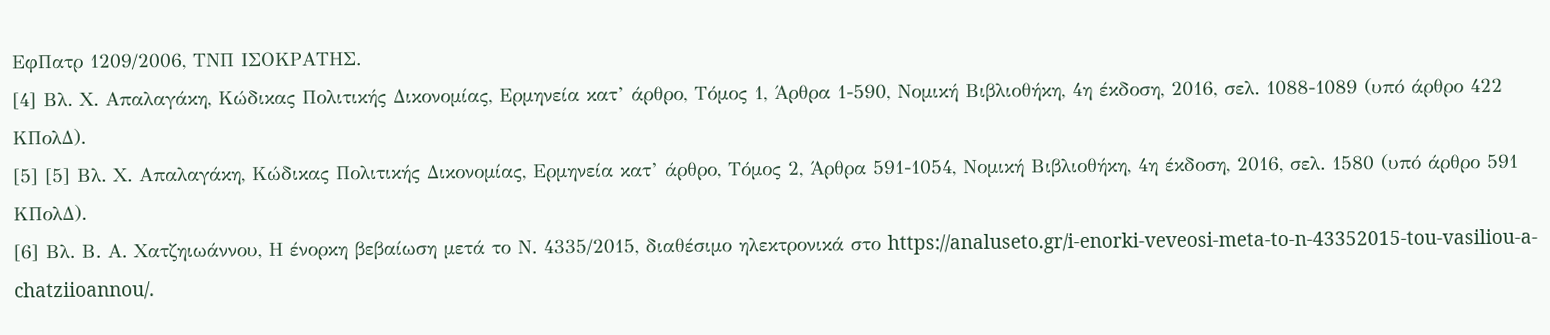ΕφΠατρ 1209/2006, ΤΝΠ ΙΣΟΚΡΑΤΗΣ.
[4] Βλ. Χ. Απαλαγάκη, Κώδικας Πολιτικής Δικονομίας, Ερμηνεία κατ’ άρθρο, Τόμος 1, Άρθρα 1-590, Νομική Βιβλιοθήκη, 4η έκδοση, 2016, σελ. 1088-1089 (υπό άρθρο 422 ΚΠολΔ).
[5] [5] Βλ. Χ. Απαλαγάκη, Κώδικας Πολιτικής Δικονομίας, Ερμηνεία κατ’ άρθρο, Τόμος 2, Άρθρα 591-1054, Νομική Βιβλιοθήκη, 4η έκδοση, 2016, σελ. 1580 (υπό άρθρο 591 ΚΠολΔ).
[6] Βλ. Β. Α. Χατζηιωάννου, Η ένορκη βεβαίωση μετά το Ν. 4335/2015, διαθέσιμο ηλεκτρονικά στο https://analuseto.gr/i-enorki-veveosi-meta-to-n-43352015-tou-vasiliou-a-chatziioannou/.